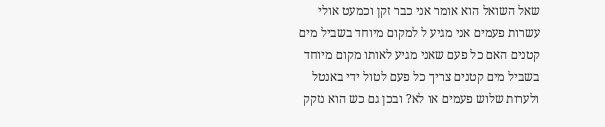שאל השואל הוא אומר אני כבר זקן וכמעט אולי עשרות פעמים אני מגיע ל למקום מיוחד בשביל מים קטנים האם כל פעם שאני מגיע לאותו מקום מיוחד בשביל מים קטנים צריך כל פעם לטול ידי באנטל ולערות שלוש פעמים או לא? ובכן גם כש הוא נזקק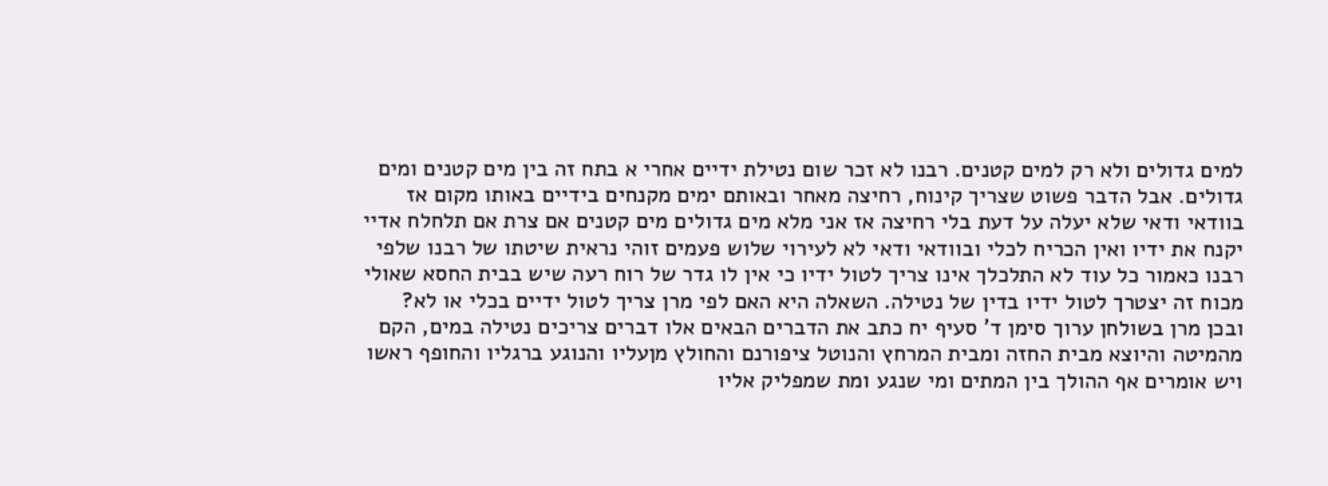למים גדולים ולא רק למים קטנים. רבנו לא זכר שום נטילת ידיים אחרי א בתח זה בין מים קטנים ומים גדולים. אבל הדבר פשוט שצריך קינוח, רחיצה מאחר ובאותם ימים מקנחים בידיים באותו מקום אז בוודאי ודאי שלא יעלה על דעת בלי רחיצה אז אני מלא מים גדולים מים קטנים אם צרת אם תלחלח אדיי יקנח את ידיו ואין הכריח לכלי ובוודאי ודאי לא לעירוי שלוש פעמים זוהי נראית שיטתו של רבנו שלפי רבנו כאמור כל עוד לא התלכלך אינו צריך לטול ידיו כי אין לו גדר של רוח רעה שיש בבית החסא שאולי מכוח זה יצטרך לטול ידיו בדין של נטילה. השאלה היא האם לפי מרן צריך לטול ידיים בכלי או לא? ובכן מרן בשולחן ערוך סימן ד' סעיף יח כתב את הדברים הבאים אלו דברים צריכים נטילה במים, הקם מהמיטה והיוצא מבית החזה ומבית המרחץ והנוטל ציפורנם והחולץ מןעליו והנוגע ברגליו והחופף ראשו ויש אומרים אף ההולך בין המתים ומי שנגע ומת שמפליק אליו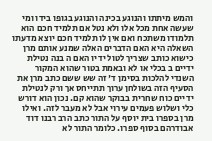והמש מיתתו והנוגע בכינה והנוגע בגופו בידו ומי שעשה אחת מכל אלו ולא נטל אם תלמיד חכם הוא תלמודו משתכח ואם אין לו תלמיד חכם יוצא מדעתו השאלה היא האם הדברים האלה שמנע אותם מרן כישוא כותב שצריך לטול ידיו האם ה בנה נטילת ידיים ב בכלי או לא ובאמת בטור שהוא המקור השנדי להלכות בסימן ד' זה שש ששם כתב מרן את הסעיף הזה בשולחן ערוך תתייחס אך ורק לנטילת ידיים כוח שחרית בבוקר שהוא קם. נכון הוא דורש כלי ושלוש פעמים עירוי אבל לא מעבר לזה. ואילו מרן בספרו בית יוסף על התור כתב הרב רבנו דוד אבודרהם בסוף ספרו. כלומר התור לא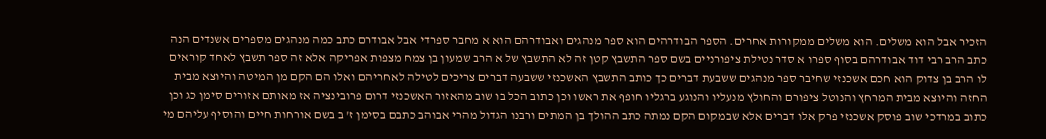הזכיר אבל הוא משלים. הוא משלים ממקורות אחרים. הספר הבודרהים הוא ספר מנהגים ואבודרהם הוא א מחבר ספרדי אבל אבודרם כתב כמה מנהגים מספרים אשנדים הנה כתב הרב רבי דוד אבודרהם בסוף ספרו א סדר נטילת ציפורניים בשם ספר התשבץ קטן זה לא התשבץ של א הרב שמעון בן צמח מצפות אפריקה אלא זה ספר תשבץ לאחד קוראים לו הרב בן צדוק הוא חכם אשכנזי שחיבר ספר מנהגים ששבעת דברים כך כותב התשבץ האשכנזי ששבעה דברים צריכים לטילה לאחריהם ואלו הם הקם מן המיטה והיוצא מבית החזה והיוצא מבית המרחץ והנוטל ציפורם והחולץ מנעליו והנוגע ברגליו חופף את ראשו וכן כתוב הכל בו שוב מהאזור האשכנזי דרום פרובינציה אז מאותם אזורים סימן כג וכן כתוב במרדכי שוב פוסק אשכנזי פרק אלו דברים אלא שבמקום הקם נמתה כתב ההולך בן המתים ורבנו הגדול מהרי אבוהב כתבם בסימן ז' ב בשם אורחות חיים והוסיף עליהם מי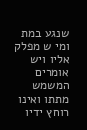שנגע במת ומי ש מפלק אליו ויש אומרים המשמש מתתו ואינו רוחץ ידיו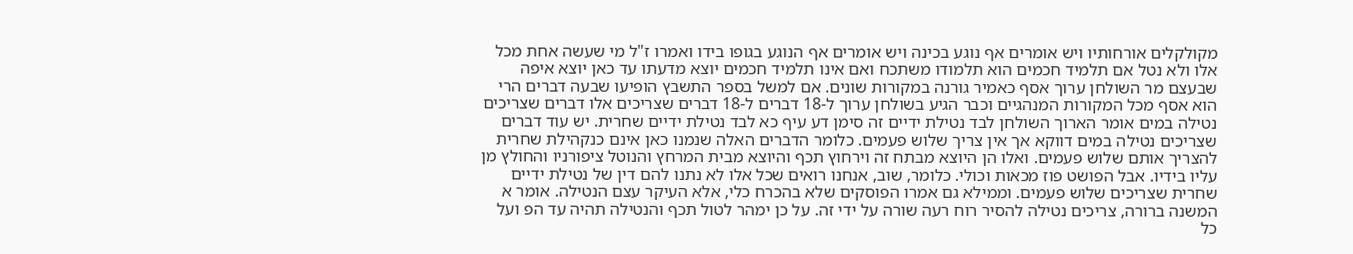מקולקלים אורחותיו ויש אומרים אף נוגע בכינה ויש אומרים אף הנוגע בגופו בידו ואמרו ז"ל מי שעשה אחת מכל אלו ולא נטל אם תלמיד חכמים הוא תלמודו משתכח ואם אינו תלמיד חכמים יוצא מדעתו עד כאן יוצא איפה שבעצם מר השולחן ערוך אסף כאמיר גורנה במקורות שונים. אם למשל בספר התשבץ הופיעו שבעה דברים הרי הוא אסף מכל המקורות המנהגיים וכבר הגיע בשולחן ערוך ל-18 דברים ל-18 דברים שצריכים אלו דברים שצריכים נטילה במים אומר הארוך השולחן לבד נטילת ידיים זה סימן דע עיף כא לבד נטילת ידיים שחרית. יש עוד דברים שצריכים נטילה במים דווקא אך אין צריך שלוש פעמים. כלומר הדברים האלה שנמנו כאן אינם כנקהילת שחרית להצריך אותם שלוש פעמים. ואלו הן היוצא מבתח זה וירחוץ תכף והיוצא מבית המרחץ והנוטל ציפורניו והחולץ מן עליו בידיו. אבל הפושט פוז מכאות וכולי. כלומר, שוב, אנחנו רואים שכל אלו לא נתנו להם דין של נטילת ידיים שחרית שצריכים שלוש פעמים. וממילא גם אמרו הפוסקים שלא בהכרח כלי, אלא העיקר עצם הנטילה. אומר א המשנה ברורה, צריכים נטילה להסיר רוח רעה שורה על ידי זה. על כן ימהר לטול תכף והנטילה תהיה עד הפ ועל כל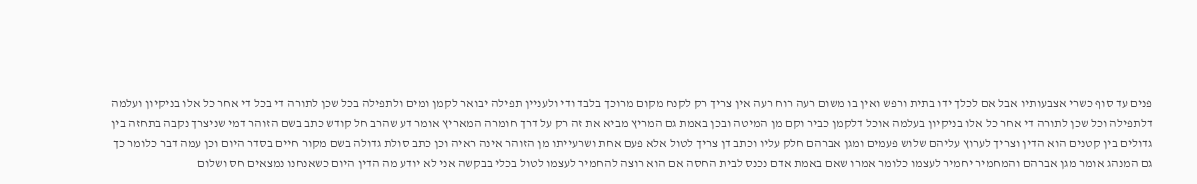פנים עד סוף כשרי אצבעותיו אבל אם לכלך ידו בתית ורפש ואין בו משום רעה רוח רעה אין צריך רק לקנח מקום מרוכך בלבד ודי ולעניין תפילה יבואר לקמן ומים ולתפילה בכל שכן לתורה די בכל די אחר כל אלו בניקיון ועלמה דלתפילה וכל שכן לתורה די אחר כל אלו בניקיון בעלמה אוכל דלקמן כביר וקם מן המיטה ובכן באמת גם המריץ מביא את זה רק על דרך חומרה המאריץ אומר דע שהרב חל קודש כתב בשם הזוהר דמי שניצרך נקבה בתחזה בין גדולים בין קטנים הוא הדין וצריך לערוץ עליהם שלוש פעמים ומגן אברהם חלק עליו וכתב דן צריך לטול אלא פעם אחת ושרעייתו מן הזוהר אינה ראיה וכן כתב סולת גדולה בשם מקור חיים בסדר היום וכן עמה דבר כלומר כך גם המנהג אומר מגן אברהם והמחמיר יחמיר לעצמו כלומר אמרו שאם באמת אדם נכנס לבית החסה אם הוא רוצה להחמיר לעצמו לטול בכלי בבקשה אני לא יודע מה הדין היום כשאנחנו נמצאים חס ושלום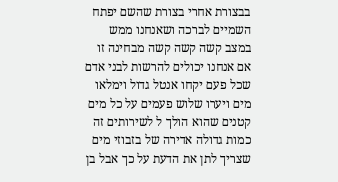בבצורת אחרי בצורת שהשם יפתח השמיים לברכה ושאנחנו ממש במצב קשה קשה קשה מבחינה זו אם אנחנו יכולים להרשות לבני אדם שכל פעם יקחו אנטל גדול וימלאו מים ויערו שלוש פעמים על כל מים קטנים שהוא הולך ל לשירותים זה כמות גדולה אדירה של בזבוזי מים שצריך לתן את הדעת על כך אבל בן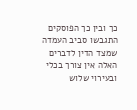כך ובין כך הפוסקים התגבשו סביב העמדה שמצד הדין לדברים האלה אין צורך בכלי ובעירוי שלוש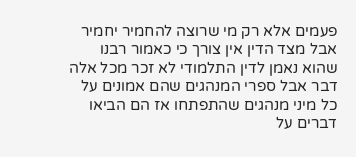פעמים אלא רק מי שרוצה להחמיר יחמיר אבל מצד הדין אין צורך כי כאמור רבנו שהוא נאמן לדין התלמודי לא זכר מכל אלה דבר אבל ספרי המנהגים שהם אמונים על כל מיני מנהגים שהתפתחו אז הם הביאו דברים על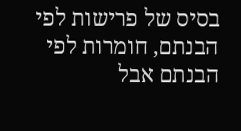בסיס של פרישות לפי הבנתם, חומרות לפי הבנתם אבל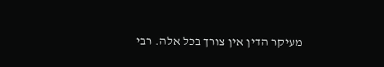מעיקר הדין אין צורך בכל אלה. רבי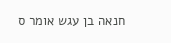חנאה בן עגש אומר ס